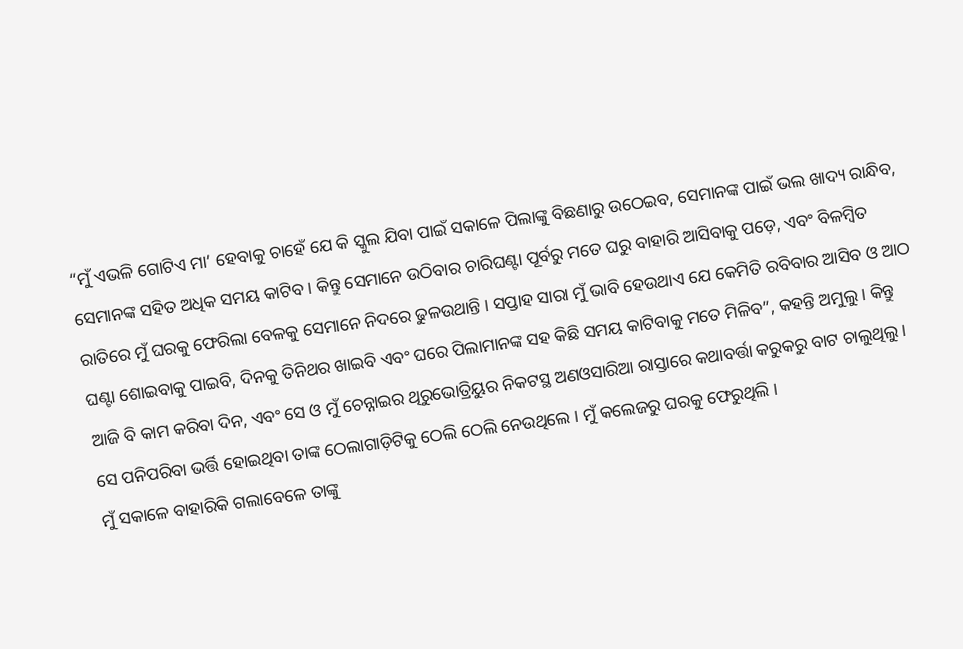“ମୁଁ ଏଭଳି ଗୋଟିଏ ମା’ ହେବାକୁ ଚାହେଁ ଯେ କି ସ୍କୁଲ ଯିବା ପାଇଁ ସକାଳେ ପିଲାଙ୍କୁ ବିଛଣାରୁ ଉଠେଇବ, ସେମାନଙ୍କ ପାଇଁ ଭଲ ଖାଦ୍ୟ ରାନ୍ଧିବ, ସେମାନଙ୍କ ସହିତ ଅଧିକ ସମୟ କାଟିବ । କିନ୍ତୁ ସେମାନେ ଉଠିବାର ଚାରିଘଣ୍ଟା ପୂର୍ବରୁ ମତେ ଘରୁ ବାହାରି ଆସିବାକୁ ପଡ଼େ, ଏବଂ ବିଳମ୍ବିତ ରାତିରେ ମୁଁ ଘରକୁ ଫେରିଲା ବେଳକୁ ସେମାନେ ନିଦରେ ଢୁଳଉଥାନ୍ତି । ସପ୍ତାହ ସାରା ମୁଁ ଭାବି ହେଉଥାଏ ଯେ କେମିତି ରବିବାର ଆସିବ ଓ ଆଠ ଘଣ୍ଟା ଶୋଇବାକୁ ପାଇବି, ଦିନକୁ ତିନିଥର ଖାଇବି ଏବଂ ଘରେ ପିଲାମାନଙ୍କ ସହ କିଛି ସମୟ କାଟିବାକୁ ମତେ ମିଳିବ”, କହନ୍ତି ଅମୁଲୁ । କିନ୍ତୁ ଆଜି ବି କାମ କରିବା ଦିନ, ଏବଂ ସେ ଓ ମୁଁ ଚେନ୍ନାଇର ଥିରୁଭୋତ୍ରିୟୁର ନିକଟସ୍ଥ ଅଣଓସାରିଆ ରାସ୍ତାରେ କଥାବର୍ତ୍ତା କରୁକରୁ ବାଟ ଚାଲୁଥିଲୁ । ସେ ପନିପରିବା ଭର୍ତ୍ତି ହୋଇଥିବା ତାଙ୍କ ଠେଲାଗାଡ଼ିଟିକୁ ଠେଲି ଠେଲି ନେଉଥିଲେ । ମୁଁ କଲେଜରୁ ଘରକୁ ଫେରୁଥିଲି ।
ମୁଁ ସକାଳେ ବାହାରିକି ଗଲାବେଳେ ତାଙ୍କୁ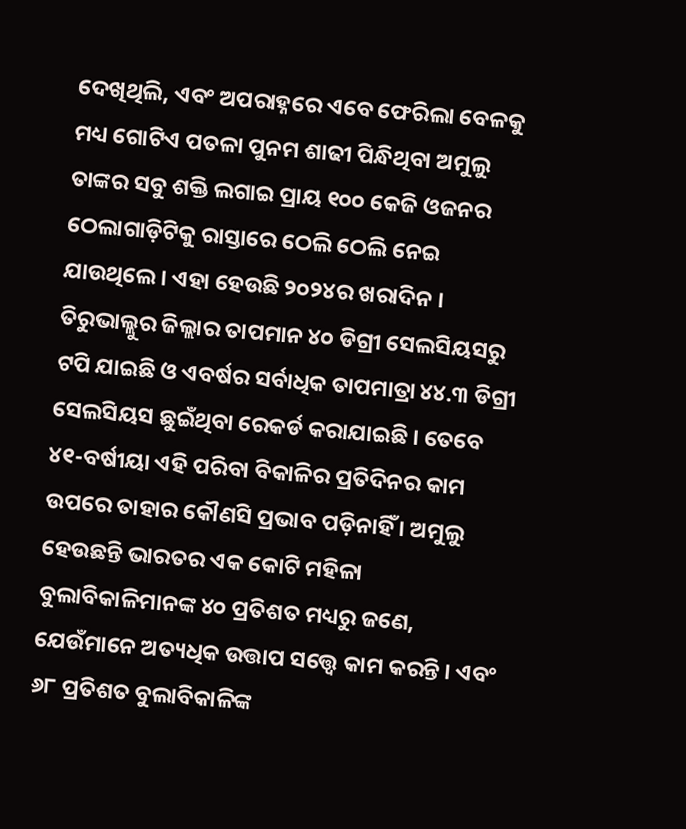ଦେଖିଥିଲି, ଏବଂ ଅପରାହ୍ନରେ ଏବେ ଫେରିଲା ବେଳକୁ ମଧ୍ୟ ଗୋଟିଏ ପତଳା ପୁନମ ଶାଢୀ ପିନ୍ଧିଥିବା ଅମୁଲୁ ତାଙ୍କର ସବୁ ଶକ୍ତି ଲଗାଇ ପ୍ରାୟ ୧୦୦ କେଜି ଓଜନର ଠେଲାଗାଡ଼ିଟିକୁ ରାସ୍ତାରେ ଠେଲି ଠେଲି ନେଇ ଯାଉଥିଲେ । ଏହା ହେଉଛି ୨୦୨୪ର ଖରାଦିନ । ତିରୁଭାଲ୍ଲୁର ଜିଲ୍ଲାର ତାପମାନ ୪୦ ଡିଗ୍ରୀ ସେଲସିୟସରୁ ଟପି ଯାଇଛି ଓ ଏବର୍ଷର ସର୍ବାଧିକ ତାପମାତ୍ରା ୪୪.୩ ଡିଗ୍ରୀ ସେଲସିୟସ ଛୁଇଁଥିବା ରେକର୍ଡ କରାଯାଇଛି । ତେବେ ୪୧-ବର୍ଷୀୟା ଏହି ପରିବା ବିକାଳିର ପ୍ରତିଦିନର କାମ ଉପରେ ତାହାର କୌଣସି ପ୍ରଭାବ ପଡ଼ିନାହିଁ । ଅମୁଲୁ ହେଉଛନ୍ତି ଭାରତର ଏକ କୋଟି ମହିଳା ବୁଲାବିକାଳିମାନଙ୍କ ୪୦ ପ୍ରତିଶତ ମଧ୍ୟରୁ ଜଣେ, ଯେଉଁମାନେ ଅତ୍ୟଧିକ ଉତ୍ତାପ ସତ୍ତ୍ୱେ କାମ କରନ୍ତି । ଏବଂ ୬୮ ପ୍ରତିଶତ ବୁଲାବିକାଳିଙ୍କ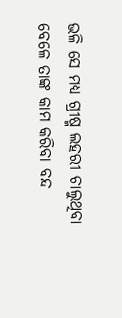ଭଳି ସେ ମଧ୍ୟ ଗ୍ରୀଷ୍ମ ଲହରୀ ଚାଲୁଥିବା ବେଳେ ତାଙ୍କ କାମ କରିବା ବନ୍ଦ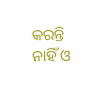କରନ୍ତି ନାହିଁ ଓ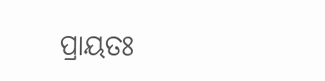ପ୍ରାୟତଃ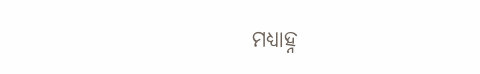ମଧ୍ୟାହ୍ନ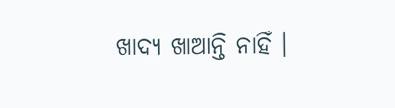ଖାଦ୍ୟ ଖାଆନ୍ତି ନାହିଁ ।